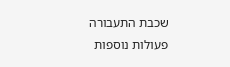שכבת התעבורה
פעולות נוספות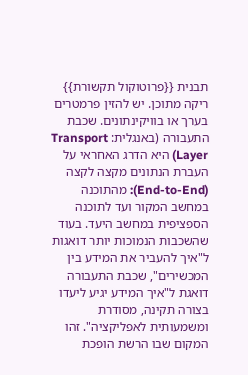תבנית {{פרוטוקול תקשורת}} ריקה מתוכן. יש להזין פרמטרים בערך או בוויקינתונים. שכבת התעבורה (באנגלית: Transport Layer) היא הדרג האחראי על העברת הנתונים מקצה לקצה (End-to-End): מהתוכנה במחשב המקור ועד לתוכנה הספציפית במחשב היעד. בעוד שהשכבות הנמוכות יותר דואגות ל"איך להעביר את המידע בין המכשירים", שכבת התעבורה דואגת ל"איך המידע יגיע ליעדו בצורה תקינה, מסודרת ומשמעותית לאפליקציה". זהו המקום שבו הרשת הופכת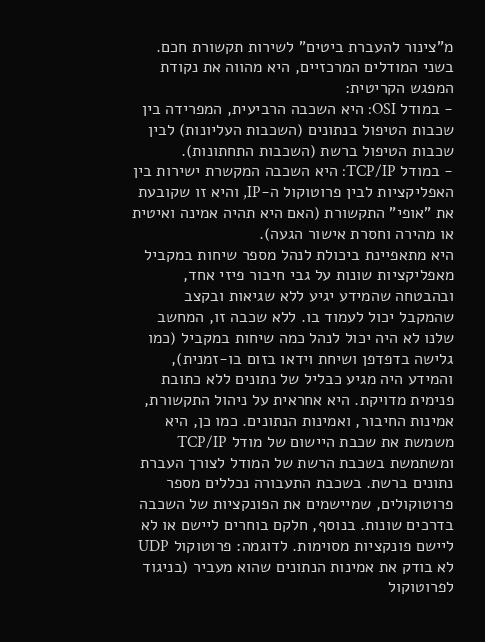מ"צינור להעברת ביטים" לשירות תקשורת חכם. בשני המודלים המרכזיים, היא מהווה את נקודת המפגש הקריטית:
- במודל OSI: היא השכבה הרביעית, המפרידה בין שכבות הטיפול בנתונים (השכבות העליונות) לבין שכבות הטיפול ברשת (השכבות התחתונות).
- במודל TCP/IP: היא השכבה המקשרת ישירות בין האפליקציות לבין פרוטוקול ה-IP, והיא זו שקובעת את "אופי" התקשורת (האם היא תהיה אמינה ואיטית או מהירה וחסרת אישור הגעה).
היא מתאפיינת ביכולת לנהל מספר שיחות במקביל מאפליקציות שונות על גבי חיבור פיזי אחד, ובהבטחה שהמידע יגיע ללא שגיאות ובקצב שהמקבל יכול לעמוד בו. ללא שכבה זו, המחשב שלנו לא היה יכול לנהל כמה שיחות במקביל (כמו גלישה בדפדפן ושיחת וידאו בזום בו-זמנית), והמידע היה מגיע כבליל של נתונים ללא כתובת פנימית מדויקת. היא אחראית על ניהול התקשורת, אמינות החיבור, ואמינות הנתונים. כמו כן, היא משמשת את שכבת היישום של מודל TCP/IP ומשתמשת בשכבת הרשת של המודל לצורך העברת נתונים ברשת. בשכבת התעבורה נכללים מספר פרוטוקולים, שמיישמים את הפונקציות של השכבה בדרכים שונות. בנוסף, חלקם בוחרים ליישם או לא ליישם פונקציות מסוימות. לדוגמה: פרוטוקול UDP לא בודק את אמינות הנתונים שהוא מעביר (בניגוד לפרוטוקול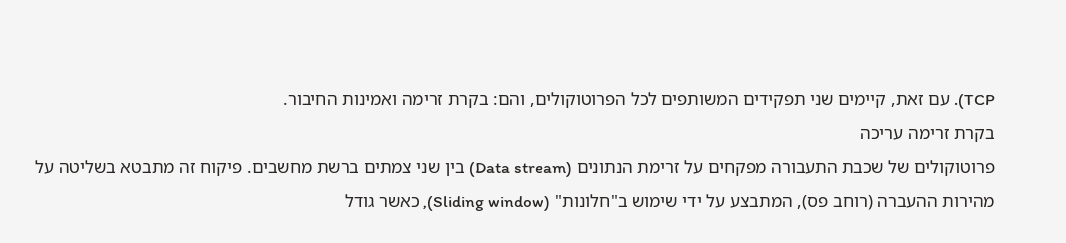TCP). עם זאת, קיימים שני תפקידים המשותפים לכל הפרוטוקולים, והם: בקרת זרימה ואמינות החיבור.
בקרת זרימה עריכה
פרוטוקולים של שכבת התעבורה מפקחים על זרימת הנתונים (Data stream) בין שני צמתים ברשת מחשבים. פיקוח זה מתבטא בשליטה על מהירות ההעברה (רוחב פס), המתבצע על ידי שימוש ב"חלונות" (Sliding window), כאשר גודל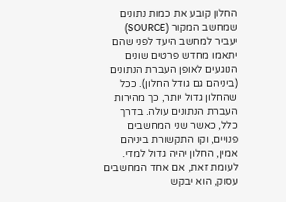החלון קובע את כמות נתונים שמחשב המקור (SOURCE) יעביר למחשב היעד לפני שהם יתאמו מחדש פרטים שונים הנוגעים לאופן העברת הנתונים (ביניהם גם גודל החלון). ככל שהחלון גדול יותר, כך מהירות העברת הנתונים עולה. בדרך כלל, כאשר שני המחשבים פנויים, וקו התקשורת ביניהם אמין, החלון יהיה גדול למדי. לעומת זאת, אם אחד המחשבים עסוק, הוא יבקש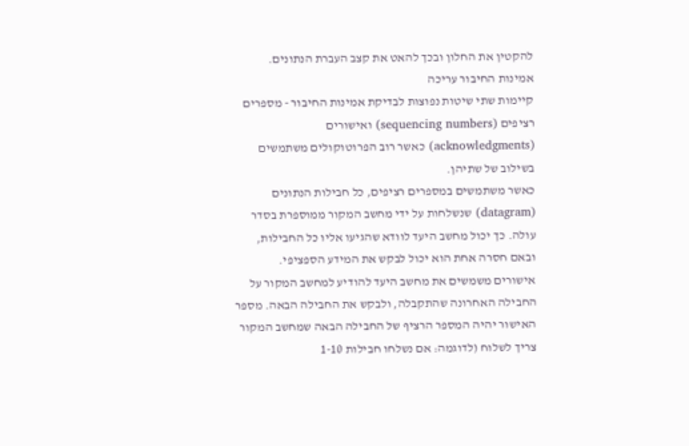להקטין את החלון ובכך להאט את קצב העברת הנתונים.
אמינות החיבור עריכה
קיימות שתי שיטות נפוצות לבדיקת אמינות החיבור - מספרים רציפים (sequencing numbers) ואישורים (acknowledgments) כאשר רוב הפרוטוקולים משתמשים בשילוב של שתיהן.
כאשר משתמשים במספרים רציפים, כל חבילות הנתונים (datagram) שנשלחות על ידי מחשב המקור ממוספרת בסדר עולה. כך יכול מחשב היעד לוודא שהגיעו אליו כל החבילות, ובאם חסרה אחת הוא יכול לבקש את המידע הספציפי.
אישורים משמשים את מחשב היעד להודיע למחשב המקור על החבילה האחרונה שהתקבלה, ולבקש את החבילה הבאה. מספר האישור יהיה המספר הרציף של החבילה הבאה שמחשב המקור צריך לשלוח (לדוגמה: אם נשלחו חבילות 1-10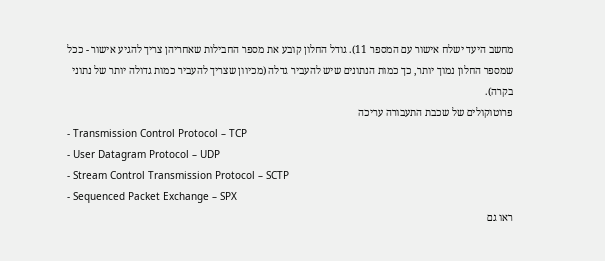מחשב היעד ישלח אישור עם המספר 11). גודל החלון קובע את מספר החבילות שאחריהן צריך להגיע אישור - ככל שמספר החלון נמוך יותר, כך כמות הנתונים שיש להעביר גדלה (מכיוון שצריך להעביר כמות גדולה יותר של נתוני בקרה).
פרוטוקולים של שכבת התעבורה עריכה
- Transmission Control Protocol – TCP
- User Datagram Protocol – UDP
- Stream Control Transmission Protocol – SCTP
- Sequenced Packet Exchange – SPX
ראו גם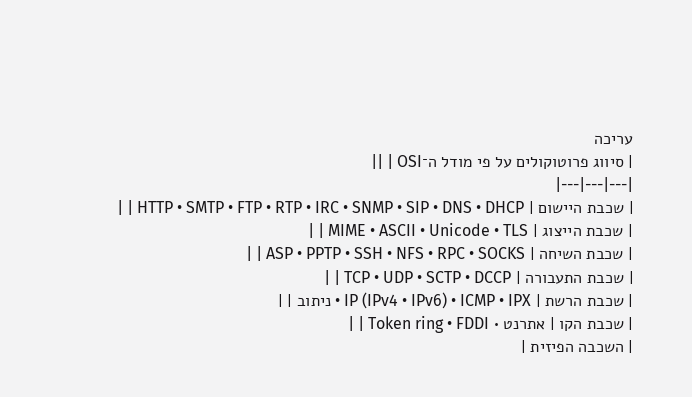עריכה
| סיווג פרוטוקולים על פי מודל ה־OSI | ||
|---|---|---|
| שכבת היישום | HTTP • SMTP • FTP • RTP • IRC • SNMP • SIP • DNS • DHCP | |
| שכבת הייצוג | MIME • ASCII • Unicode • TLS | |
| שכבת השיחה | ASP • PPTP • SSH • NFS • RPC • SOCKS | |
| שכבת התעבורה | TCP • UDP • SCTP • DCCP | |
| שכבת הרשת | IP (IPv4 • IPv6) • ICMP • IPX • ניתוב | |
| שכבת הקו | אתרנט • Token ring • FDDI | |
| השכבה הפיזית |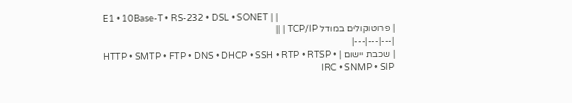E1 • 10Base-T • RS-232 • DSL • SONET | |
| פרוטוקולים במודל TCP/IP | ||
|---|---|---|
| שכבת יישום | HTTP • SMTP • FTP • DNS • DHCP • SSH • RTP • RTSP • IRC • SNMP • SIP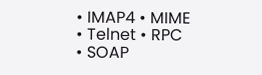• IMAP4 • MIME • Telnet • RPC • SOAP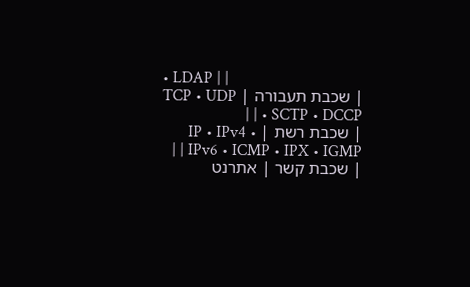• LDAP | |
| שכבת תעבורה | TCP • UDP • SCTP • DCCP | |
| שכבת רשת | IP • IPv4 • IPv6 • ICMP • IPX • IGMP | |
| שכבת קשר | אתרנט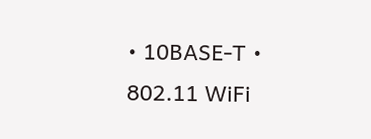• 10BASE-T • 802.11 WiFi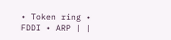• Token ring • FDDI • ARP | |